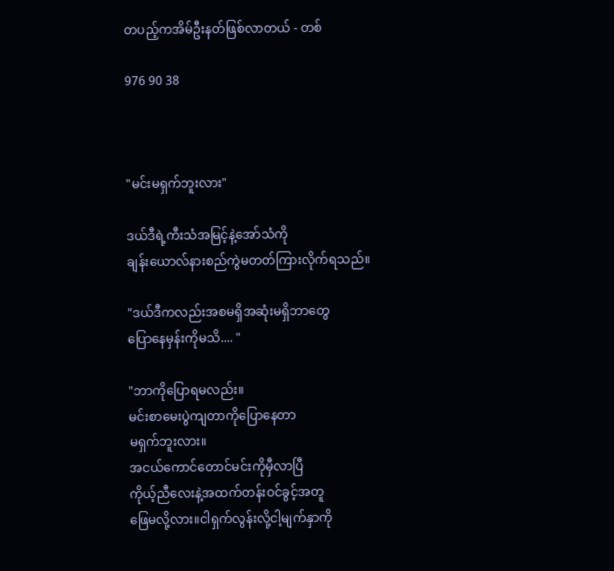တပည့်ကအိမ်ဦးနတ်ဖြစ်လာတယ် - တစ်

976 90 38



"မင်းမရှက်ဘူးလား"

ဒယ်ဒီရဲ့ကီးသံအမြင့်နဲ့အော်သံကို
ချန်းယောလ်နားစည်ကွဲမတတ်ကြားလိုက်ရသည်။

"ဒယ်ဒီကလည်းအစမရှိအဆုံးမရှိဘာတွေ
ပြောနေမှန်းကိုမသိ.... "

"ဘာကိုပြောရမလည်း။
မင်းစာမေးပွဲကျတာကိုပြောနေတာ
မရှက်ဘူးလား။
အငယ်ကောင်တောင်မင်းကိုမှီလာပြီ
ကိုယ့်ညီလေးနဲ့အထက်တန်းဝင်ခွင့်အတူ
ဖြေမလို့လား။ငါရှက်လွန်းလို့ငါ့မျက်နှာကို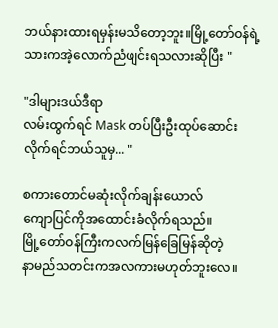ဘယ်နားထားရမှန်းမသိတော့ဘူး။မြို့တော်ဝန်ရဲ့သားကအဲ့လောက်ညံဖျင်းရသလားဆိုပြီး "

"ဒါများဒယ်ဒီရာ
လမ်းထွက်ရင် Mask တပ်ပြီးဦးထုပ်ဆောင်း
လိုက်ရင်ဘယ်သူမှ... "

စကားတောင်မဆုံးလိုက်ချန်းယောလ်
ကျောပြင်ကိုအထောင်းခံလိုက်ရသည်။
မြို့တော်ဝန်ကြီးကလက်မြန်ခြေမြန်ဆိုတဲ့
နာမည်သတင်းကအလကားမဟုတ်ဘူးလေ။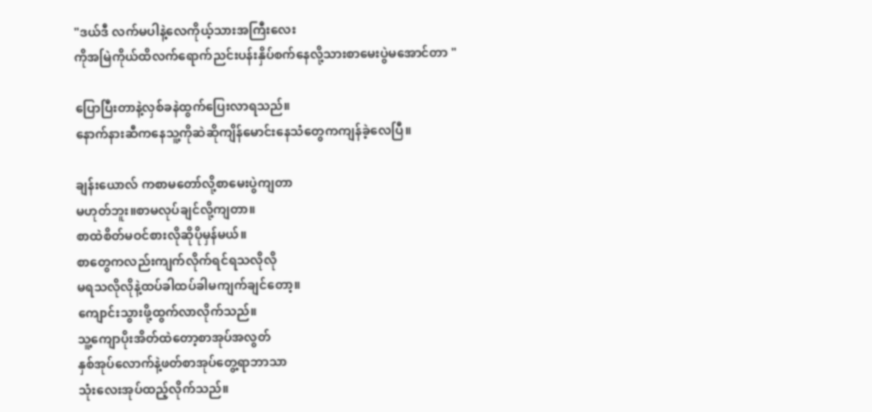"ဒယ်ဒီ လက်မပါနဲ့လေကိုယ့်သားအကြီးလေး
ကိုအမြဲကိုယ်ထိလက်ရောက်ညင်းပန်းနှိပ်စက်နေလို့သားစာမေးပွဲမအောင်တာ "

ပြောပြီးတာနဲ့လှစ်ခနဲထွက်ပြေးလာရသည်။
နောက်နားဆီကနေသူ့ကိုဆဲဆိုကျိန်မောင်းနေသံတွေကကျန်ခဲ့လေပြီ။

ချန်းယောလ် ကစာမတော်လို့စာမေးပွဲကျတာ
မဟုတ်ဘူး။စာမလုပ်ချင်လို့ကျတာ။
စာထဲစိတ်မဝင်စားလိုဆိုပိုမှန်မယ်။
စာတွေကလည်းကျက်လိုက်ရင်ရသလိုလို
မရသလိုလိုနဲ့ထပ်ခါထပ်ခါမကျက်ချင်တော့။
ကျောင်းသွားဖို့ထွက်လာလိုက်သည်။
သူ့ကျောပိုးအိတ်ထဲတော့စာအုပ်အလွတ်
နှစ်အုပ်လောက်နဲ့ဖတ်စာအုပ်တွေ့ရာဘာသာ
သုံးလေးအုပ်ထည့်လိုက်သည်။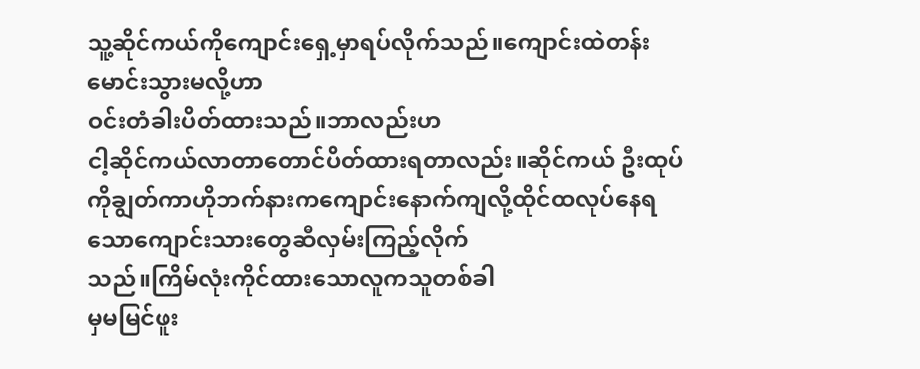သူ့ဆိုင်ကယ်ကိုကျောင်းရှေ့မှာရပ်လိုက်သည်။ကျောင်းထဲတန်းမောင်းသွားမလို့ဟာ
ဝင်းတံခါးပိတ်ထားသည်။ဘာလည်းဟ
ငါ့ဆိုင်ကယ်လာတာတောင်ပိတ်ထားရတာလည်း။ဆိုင်ကယ် ဦးထုပ်ကိုချွတ်ကာဟိုဘက်နားကကျောင်းနောက်ကျလို့ထိုင်ထလုပ်နေရသောကျောင်းသားတွေဆီလှမ်းကြည့်လိုက်
သည်။ကြိမ်လုံးကိုင်ထားသောလူကသူတစ်ခါ
မှမမြင်ဖူး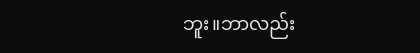ဘူး။ဘာလည်း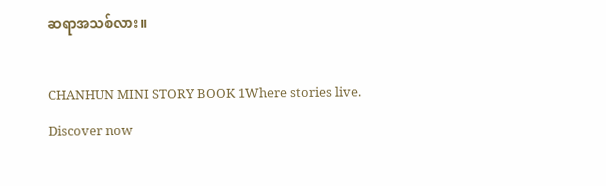ဆရာအသစ်လား။

CHANHUN MINI STORY BOOK 1Where stories live. Discover now